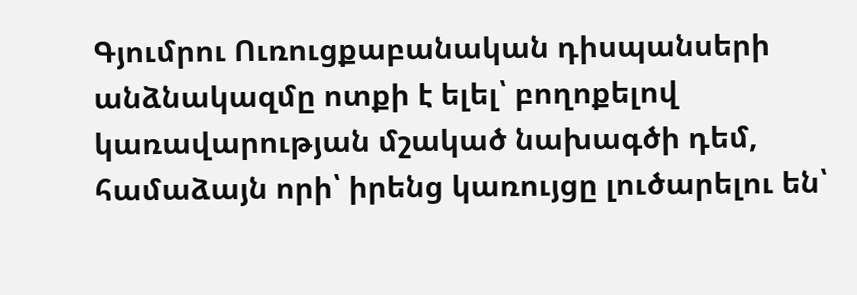Գյումրու Ուռուցքաբանական դիսպանսերի անձնակազմը ոտքի է ելել՝ բողոքելով կառավարության մշակած նախագծի դեմ, համաձայն որի՝ իրենց կառույցը լուծարելու են՝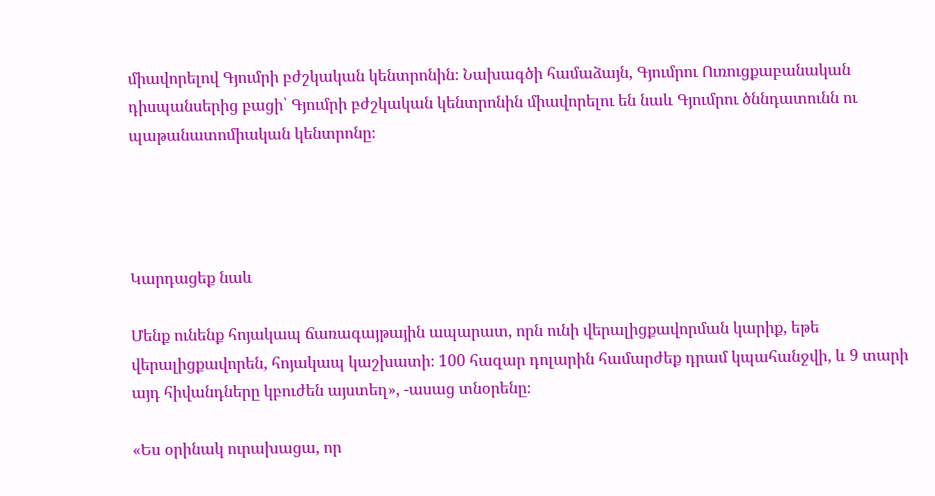միավորելով Գյումրի բժշկական կենտրոնին։ Նախագծի համաձայն, Գյումրու Ուռուցքաբանական դիսպանսերից բացի՝ Գյումրի բժշկական կենտրոնին միավորելու են նաև Գյումրու ծննդատունն ու պաթանատոմիական կենտրոնը։




Կարդացեք նաև

Մենք ունենք հոյակապ ճառագայթային ապարատ, որն ունի վերալիցքավորման կարիք, եթե վերալիցքավորեն, հոյակապ կաշխատի։ 100 հազար դոլարին համարժեք դրամ կպահանջվի, և 9 տարի այդ հիվանդները կբուժեն այստեղ», -ասաց տնօրենը։

«Ես օրինակ ուրախացա, որ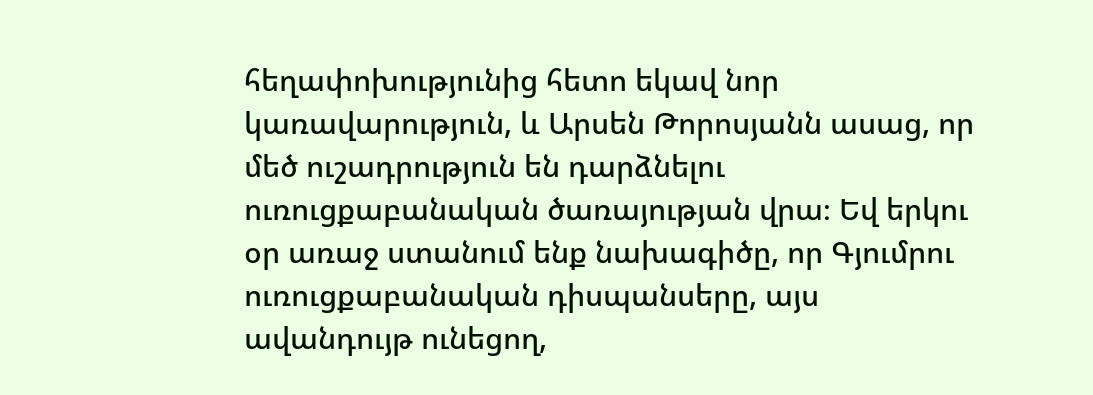հեղափոխությունից հետո եկավ նոր կառավարություն, և Արսեն Թորոսյանն ասաց, որ մեծ ուշադրություն են դարձնելու ուռուցքաբանական ծառայության վրա։ Եվ երկու օր առաջ ստանում ենք նախագիծը, որ Գյումրու ուռուցքաբանական դիսպանսերը, այս ավանդույթ ունեցող,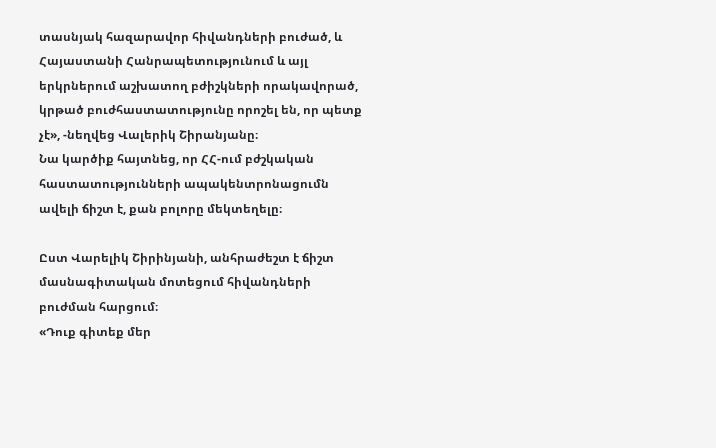տասնյակ հազարավոր հիվանդների բուժած, և Հայաստանի Հանրապետությունում և այլ երկրներում աշխատող բժիշկների որակավորած, կրթած բուժհաստատությունը որոշել են, որ պետք չէ», -նեղվեց Վալերիկ Շիրանյանը։
Նա կարծիք հայտնեց, որ ՀՀ-ում բժշկական հաստատությունների ապակենտրոնացումն ավելի ճիշտ է, քան բոլորը մեկտեղելը։

Ըստ Վարելիկ Շիրինյանի, անհրաժեշտ է ճիշտ մասնագիտական մոտեցում հիվանդների բուժման հարցում։
«Դուք գիտեք մեր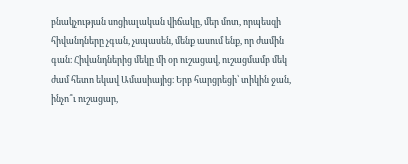բնակչության սոցիալական վիճակը, մեր մոտ, որպեսզի հիվանդները չգան, չսպասեն, մենք ասում ենք, որ ժամին գան։ Հիվանդներից մեկը մի օր ուշացավ, ուշացմամբ մեկ ժամ հետո եկավ Ամասիայից։ Երբ հարցրեցի՝ տիկին ջան, ինչո՞ւ ուշացար,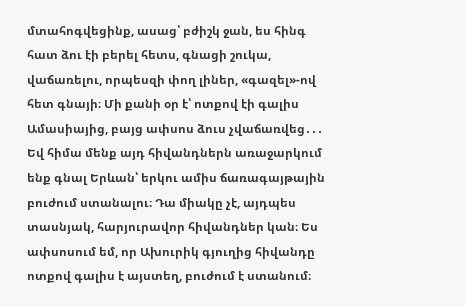մտահոգվեցինք, ասաց՝ բժիշկ ջան, ես հինգ հատ ձու էի բերել հետս, գնացի շուկա, վաճառելու, որպեսզի փող լիներ, «գազել»-ով հետ գնայի։ Մի քանի օր է՝ ոտքով էի գալիս Ամասիայից, բայց ափսոս ձուս չվաճառվեց․․․
Եվ հիմա մենք այդ հիվանդներն առաջարկում ենք գնալ Երևան՝ երկու ամիս ճառագայթային բուժում ստանալու։ Դա միակը չէ, այդպես տասնյակ, հարյուրավոր հիվանդներ կան։ Ես ափսոսում եմ, որ Ախուրիկ գյուղից հիվանդը ոտքով գալիս է այստեղ, բուժում է ստանում։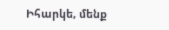Իհարկե, մենք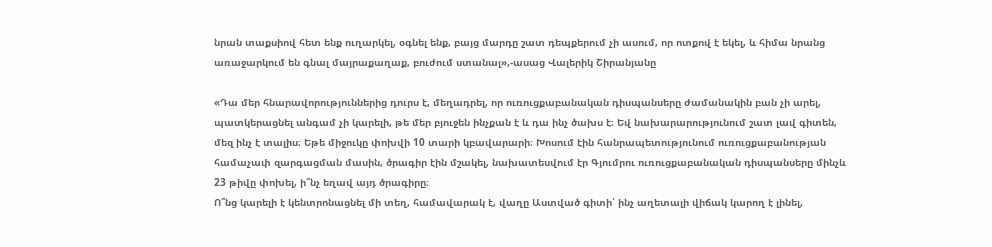նրան տաքսիով հետ ենք ուղարկել, օգնել ենք, բայց մարդը շատ դեպքերում չի ասում, որ ոտքով է եկել, և հիմա նրանց առաջարկում են գնալ մայրաքաղաք, բուժում ստանալ»,-ասաց Վալերիկ Շիրանյանը

«Դա մեր հնարավորություններից դուրս է, մեղադրել, որ ուռուցքաբանական դիսպանսերը ժամանակին բան չի արել, պատկերացնել անգամ չի կարելի, թե մեր բյուջեն ինչքան է և դա ինչ ծախս է։ Եվ նախարարությունում շատ լավ գիտեն, մեզ ինչ է տալիս։ Եթե միջուկը փոխվի 10 տարի կբավարարի։ Խոսում էին հանրապետությունում ուռուցքաբանության համաչափ զարգացման մասին, ծրագիր էին մշակել, նախատեսվում էր Գյումրու ուռուցքաբանական դիսպանսերը մինչև 23 թիվը փոխել, ի՞նչ եղավ այդ ծրագիրը։
Ո՞նց կարելի է կենտրոնացնել մի տեղ, համավարակ է, վաղը Աստված գիտի՝ ինչ աղետալի վիճակ կարող է լինել,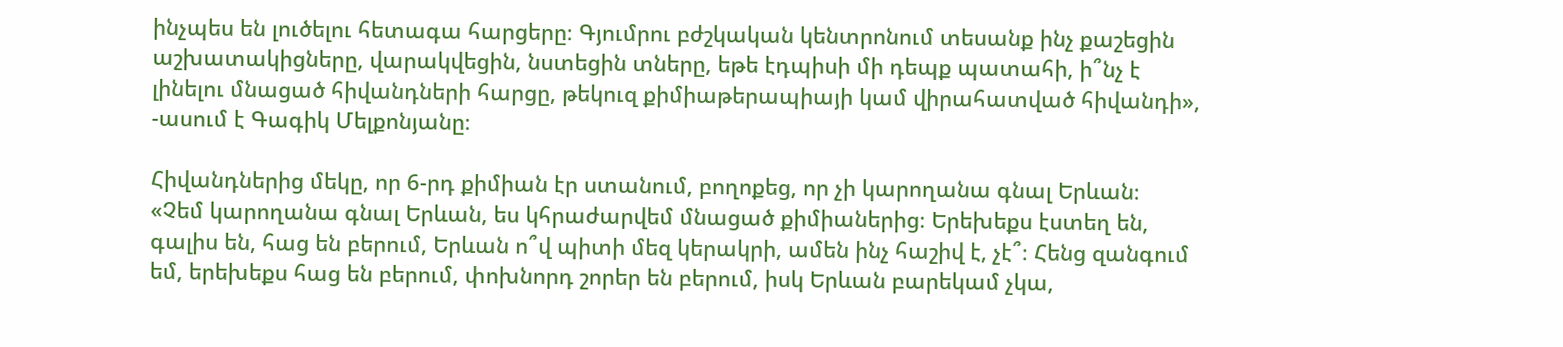ինչպես են լուծելու հետագա հարցերը։ Գյումրու բժշկական կենտրոնում տեսանք ինչ քաշեցին աշխատակիցները, վարակվեցին, նստեցին տները, եթե էդպիսի մի դեպք պատահի, ի՞նչ է լինելու մնացած հիվանդների հարցը, թեկուզ քիմիաթերապիայի կամ վիրահատված հիվանդի», -ասում է Գագիկ Մելքոնյանը։

Հիվանդներից մեկը, որ 6-րդ քիմիան էր ստանում, բողոքեց, որ չի կարողանա գնալ Երևան։
«Չեմ կարողանա գնալ Երևան, ես կհրաժարվեմ մնացած քիմիաներից։ Երեխեքս էստեղ են, գալիս են, հաց են բերում, Երևան ո՞վ պիտի մեզ կերակրի, ամեն ինչ հաշիվ է, չէ՞։ Հենց զանգում եմ, երեխեքս հաց են բերում, փոխնորդ շորեր են բերում, իսկ Երևան բարեկամ չկա,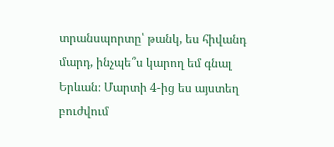տրանսպորտը՝ թանկ, ես հիվանդ մարդ, ինչպե՞ս կարող եմ գնալ Երևան։ Մարտի 4-ից ես այստեղ բուժվում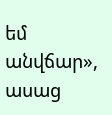եմ անվճար», ասաց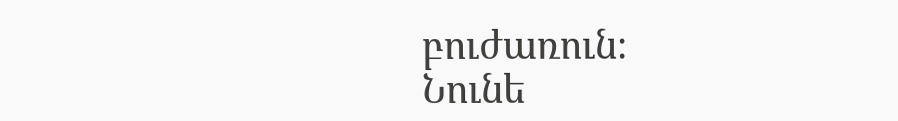բուժառուն։
Նունե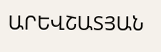ԱՐԵՎՇԱՏՅԱՆ